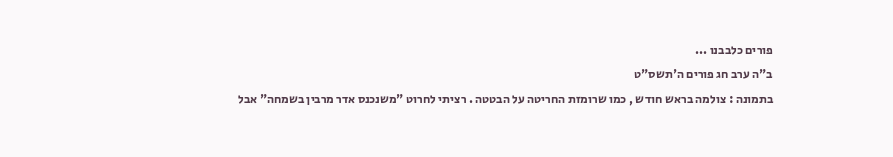פורים כלבבנו ...
ב"ה ערב חג פורים ה'תשס"ט
בתמונה : צולמה בראש חודש , כמו שרומזת החריטה על הבטטה . רציתי לחרוט "משנכנס אדר מרבין בשמחה" אבל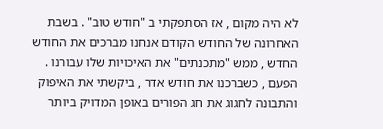לא היה מקום , אז הסתפקתי ב "חודש טוב" . בשבת האחרונה של החודש הקודם אנחנו מברכים את החודש החדש , ממש "מתכנתים" את האיכויות שלו עבורנו . הפעם , כשברכנו את חודש אדר , ביקשתי את האיפוק והתבונה לחגוג את חג הפורים באופן המדויק ביותר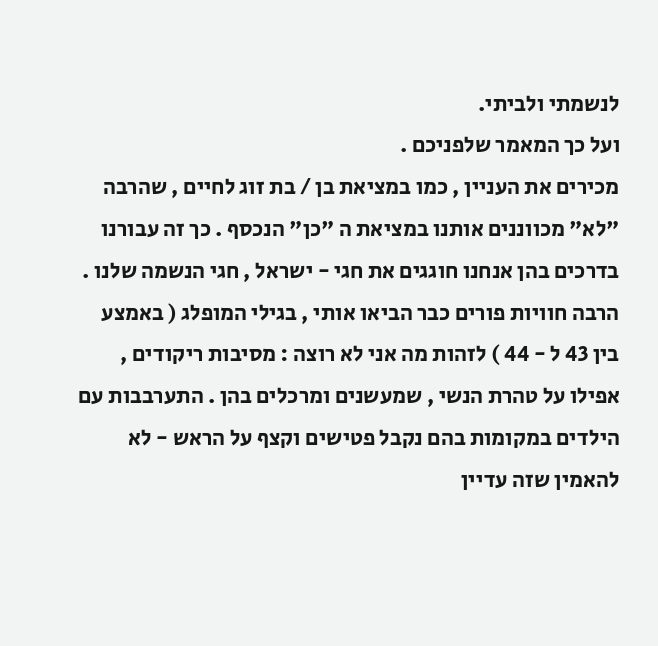לנשמתי ולביתי.
ועל כך המאמר שלפניכם .
מכירים את העניין , כמו במציאת בן / בת זוג לחיים , שהרבה "לא" מכווננים אותנו במציאת ה "כן" הנכסף . כך זה עבורנו בדרכים בהן אנחנו חוגגים את חגי - ישראל , חגי הנשמה שלנו .
הרבה חוויות פורים כבר הביאו אותי , בגילי המופלג ( באמצע בין 43 ל - 44 ) לזהות מה אני לא רוצה : מסיבות ריקודים , אפילו על טהרת הנשי , שמעשנים ומרכלים בהן . התערבבות עם הילדים במקומות בהם נקבל פטישים וקצף על הראש - לא להאמין שזה עדיין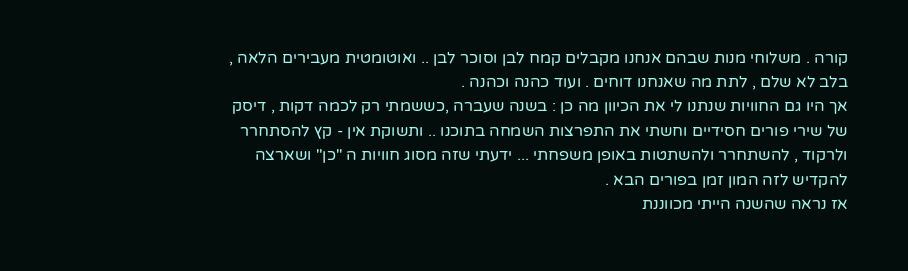קורה . משלוחי מנות שבהם אנחנו מקבלים קמח לבן וסוכר לבן .. ואוטומטית מעבירים הלאה , בלב לא שלם , לתת מה שאנחנו דוחים . ועוד כהנה וכהנה .
אך היו גם החוויות שנתנו לי את הכיוון מה כן : בשנה שעברה ,כששמתי רק לכמה דקות , דיסק של שירי פורים חסידיים וחשתי את התפרצות השמחה בתוכנו .. ותשוקת אין - קץ להסתחרר ולרקוד , להשתחרר ולהשתטות באופן משפחתי ... ידעתי שזה מסוג חוויות ה "כן" ושארצה להקדיש לזה המון זמן בפורים הבא .
אז נראה שהשנה הייתי מכווננת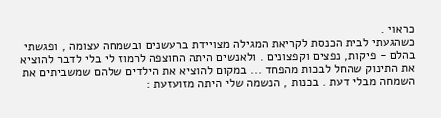כראוי .
כשהגעתי לבית הכנסת לקריאת המגילה מצויידת ברעשנים ובשמחה עצומה , ופגשתי בהלם - פיקות, נפצים וקפצונים . ולאנשים היתה החוצפה לרמוז לי בלי לדבר להוציא את התינוק שהחל לבכות מהפחד ... במקום להוציא את הילדים שלהם שמשביתים את השמחה מבלי דעת . בכנות , הנשמה שלי היתה מזועזעת :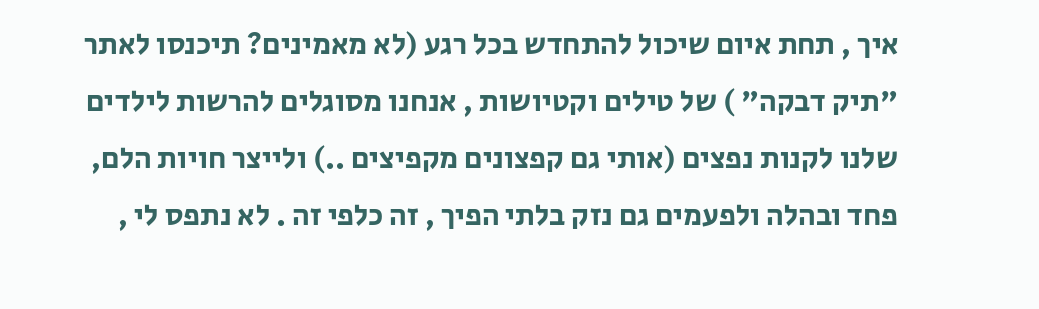איך , תחת איום שיכול להתחדש בכל רגע (לא מאמינים? תיכנסו לאתר "תיק דבקה" ) של טילים וקטיושות , אנחנו מסוגלים להרשות לילדים שלנו לקנות נפצים (אותי גם קפצונים מקפיצים ..) ולייצר חויות הלם, פחד ובהלה ולפעמים גם נזק בלתי הפיך , זה כלפי זה . לא נתפס לי ,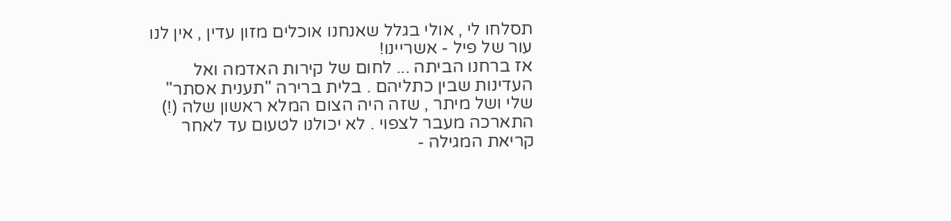תסלחו לי , אולי בגלל שאנחנו אוכלים מזון עדין , אין לנו עור של פיל - אשריינו!
אז ברחנו הביתה ... לחום של קירות האדמה ואל העדינות שבין כתליהם . בלית ברירה "תענית אסתר" שלי ושל מיתר , שזה היה הצום המלא ראשון שלה (!) התארכה מעבר לצפוי . לא יכולנו לטעום עד לאחר קריאת המגילה -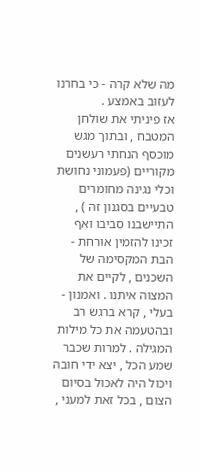מה שלא קרה - כי בחרנו לעזוב באמצע .
אז פיניתי את שולחן המטבח , ובתוך מגש מוכסף הנחתי רעשנים מקוריים (פעמוני נחושת וכלי נגינה מחומרים טבעיים בסגנון זה ) , התיישבנו סביבו ואף זכינו להזמין אורחת - הבת המקסימה של השכנים , לקיים את המצוה איתנו . ואמנון - בעלי , קרא ברגש רב ובהטעמה את כל מילות המגילה . למרות שכבר שמע הכל , יצא ידי חובה ויכול היה לאכול בסיום הצום , בכל זאת למעני ,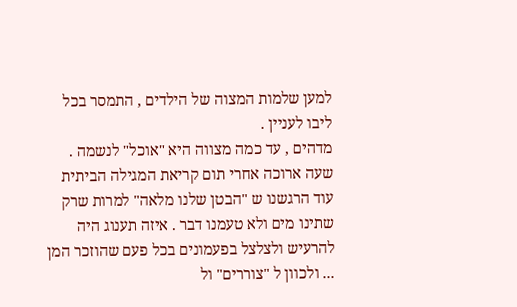למען שלמות המצוה של הילדים , התמסר בכל ליבו לעניין .
מדהים , עד כמה מצווה היא "אוכל" לנשמה . שעה ארוכה אחרי תום קריאת המגילה הביתית עוד הרגשנו ש "הבטן שלנו מלאה" למרות שרק שתינו מים ולא טעמנו דבר . איזה תענוג היה להרעיש ולצלצל בפעמונים בכל פעם שהוזכר המן ... ולכוון ל "צוררים" ול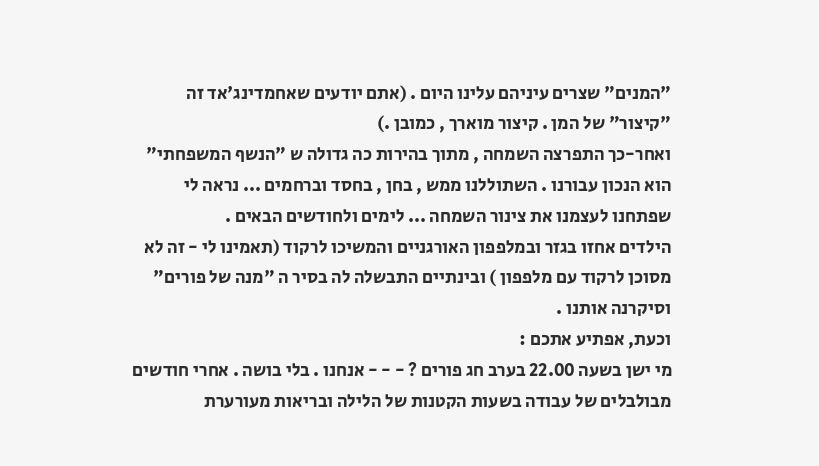"המנים" שצרים עיניהם עלינו היום . (אתם יודעים שאחמדינג'אד זה "קיצור" של המן . קיצור מוארך , כמובן .)
ואחר-כך התפרצה השמחה , מתוך בהירות כה גדולה ש "הנשף המשפחתי" הוא הנכון עבורנו . השתוללנו ממש , בחן , בחסד וברחמים ... נראה לי שפתחנו לעצמנו את צינור השמחה ... לימים ולחודשים הבאים .
הילדים אחזו בגזר ובמלפפון האורגניים והמשיכו לרקוד (תאמינו לי - זה לא מסוכן לרקוד עם מלפפון ) ובינתיים התבשלה לה בסיר ה "מנה של פורים" וסיקרנה אותנו .
וכעת, אפתיע אתכם :
מי ישן בשעה 22.00 בערב חג פורים ? - - - אנחנו . בלי בושה . אחרי חודשים מבולבלים של עבודה בשעות הקטנות של הלילה ובריאות מעורערת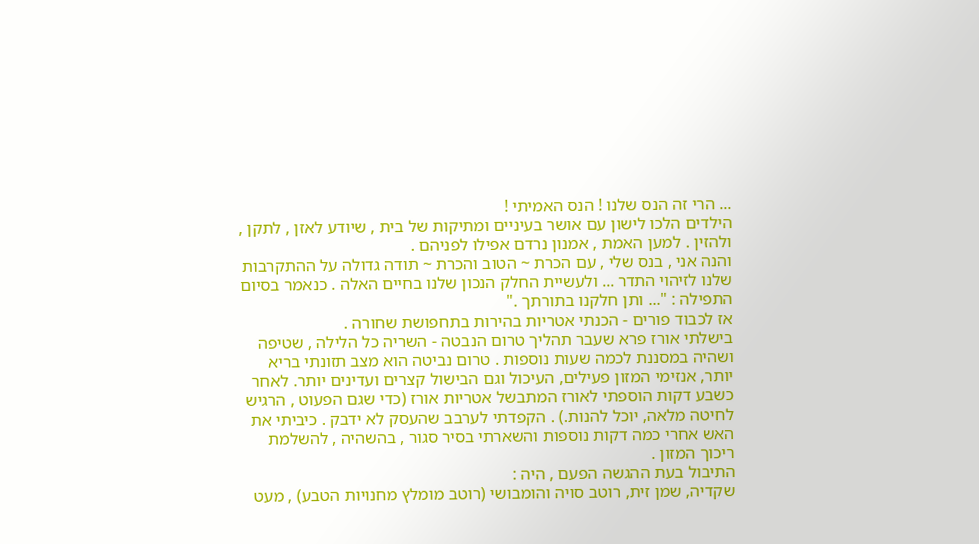... הרי זה הנס שלנו ! הנס האמיתי !
הילדים הלכו לישון עם אושר בעיניים ומתיקות של בית , שיודע לאזן , לתקן , ולהזין . למען האמת , אמנון נרדם אפילו לפניהם .
והנה אני , בנס שלי , עם הכרת ~ הטוב והכרת ~ תודה גדולה על ההתקרבות שלנו לזיהוי התדר ... ולעשיית החלק הנכון שלנו בחיים האלה . כנאמר בסיום התפילה : "... ותן חלקנו בתורתך ."
אז לכבוד פורים - הכנתי אטריות בהירות בתחפושת שחורה .
בישלתי אורז פרא שעבר תהליך טרום הנבטה - השריה כל הלילה , שטיפה ושהיה במסננת לכמה שעות נוספות . טרום נביטה הוא מצב תזונתי בריא יותר, אנזימי המזון פעילים, העיכול וגם הבישול קצרים ועדינים יותר. לאחר כשבע דקות הוספתי לאורז המתבשל אטריות אורז (כדי שגם הפעוט , הרגיש לחיטה מלאה, יוכל להנות.) . הקפדתי לערבב שהעסק לא ידבק . כיביתי את האש אחרי כמה דקות נוספות והשארתי בסיר סגור , בהשהיה , להשלמת ריכוך המזון .
התיבול בעת ההגשה הפעם , היה :
שקדיה, שמן זית, רוטב סויה והומבושי (רוטב מומלץ מחנויות הטבע) , מעט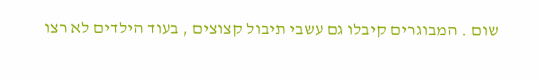שום . המבוגרים קיבלו גם עשבי תיבול קצוצים , בעוד הילדים לא רצו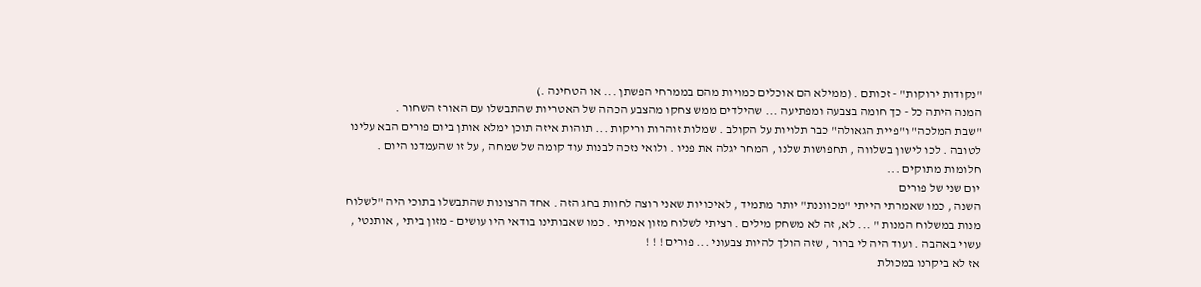"נקודות ירוקות" - זכותם . (ממילא הם אוכלים כמויות מהם בממרחי הפשתן ... או הטחינה .)
המנה היתה כל - כך חומה בצבעה ומפתיעה ... שהילדים ממש צחקו מהצבע הכהה של האטריות שהתבשלו עם האורז השחור .
"שבת המלכה" ו"פיית הגאולה" כבר תלויות על הקולב . שמלות זוהרות וריקות ... תוהות איזה תוכן ימלא אותן ביום פורים הבא עלינו לטובה . לכו לישון בשלווה , תחפושות שלנו , המחר יגלה את פניו . ולואי נזכה לבנות עוד קומה של שמחה , על זו שהעמדנו היום .
חלומות מתוקים ...
יום שני של פורים
השנה , כמו שאמרתי הייתי "מכווננת" יותר מתמיד , לאיכויות שאני רוצה לחוות בחג הזה . אחד הרצונות שהתבשלו בתוכי היה "לשלוח מנות במשלוח המנות " ... לא, זה לא משחק מילים . רציתי לשלוח מזון אמיתי . כמו שאבותינו בודאי היו עושים - מזון ביתי , אותנטי , עשוי באהבה . ועוד היה לי ברור , שזה הולך להיות צבעוני ... פורים ! ! !
אז לא ביקרנו במכולת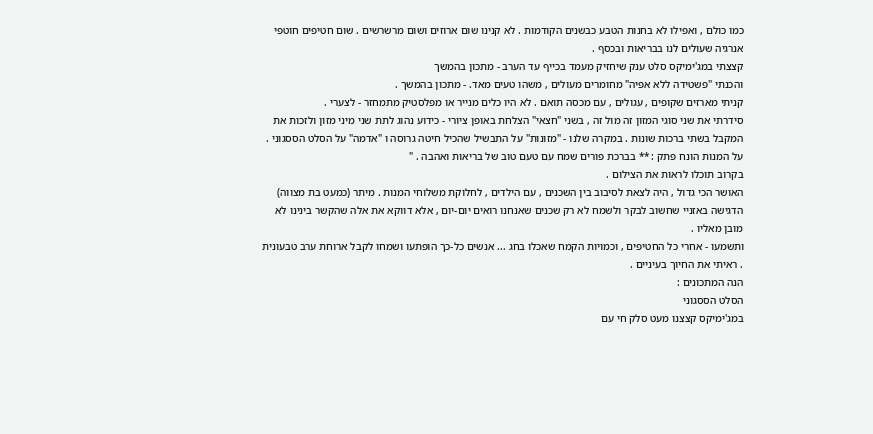כמו כולם , ואפילו לא בחנות הטבע כבשנים הקודמות . לא קנינו שום ארוזים ושום מרשרשים . שום חטיפים חוטפי אנרגיה שעולים לנו בבריאות ובכסף .
קצצתי במג'ימיקס סלט ענק שיחזיק מעמד בכייף עד הערב - מתכון בהמשך
והכנתי "פשטידה ללא אפיה" מחומרים מעולים , משהו טעים מאד. - מתכון בהמשך .
קניתי מארזים שקופים , עגולים , עם מכסה תואם . לא היו כלים מנייר או מפלסטיק מתמחזר - לצערי .
סידרתי את שני סוגי המזון זה מול זה , בשני "חצאי" הצלחת באופן ציורי - כידוע נהוג לתת שני מיני מזון ולזכות את המקבל בשתי ברכות שונות . במקרה שלנו - "מזונות" על התבשיל שהכיל חיטה גרוסה ו "אדמה" על הסלט הססגוני .
על המנות הונח פתק : ** בברכת פורים שמח עם טעם טוב של בריאות ואהבה . "
בקרוב תוכלו לראות את הצילום .
האושר הכי גדול , היה לצאת לסיבוב בין השכנים , עם הילדים , לחלוקת משלוחי המנות . מיתר (כמעט בת מצווה) הדגישה באזניי שחשוב לבקר ולשמח לא רק שכנים שאנחנו רואים יום-יום , אלא דווקא את אלה שהקשר בינינו לא מובן מאליו .
ותשמעו - אחרי כל החטיפים , וכמויות הקמח שאכלו בחג ... אנשים כל-כך הופתעו ושמחו לקבל ארוחת ערב טבעונית . ראיתי את החיוך בעיניים .
הנה המתכונים :
הסלט הססגוני
במג'ימיקס קצצנו מעט סלק חי עם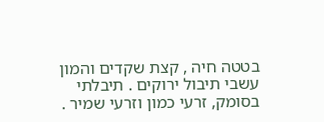בטטה חיה , קצת שקדים והמון עשבי תיבול ירוקים . תיבלתי בסומק, זרעי כמון וזרעי שמיר .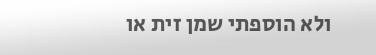ולא הוספתי שמן זית או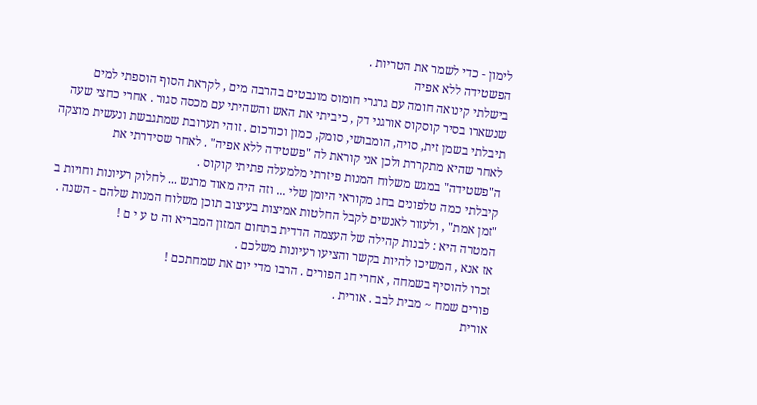לימון - כדי לשמר את הטריות .
הפשטידה ללא אפיה
בישלתי קינואה חומה עם גרגרי חומוס מונבטים בהרבה מים , לקראת הסוף הוספתי למים שנשארו בסיר קוסקוס אורגני דק , כיביתי את האש והשהיתי עם מכסה סגור . אחרי כחצי שעה תיבלתי בשמן זית, סויה, הומבושי, סומק, כמון וכורכום . זוהי תערובת שמתגבשת ונעשית מוצקה לאחר שהיא מתקררת ולכן אני קוראת לה "פשטידה ללא אפיה" . לאחר שסידרתי את ה"פשטידה" במגש משלוח המנות פיזרתי מלמעלה פתיתי קוקוס .
קיבלתי כמה טלפונים בחג מקוראי היומן שלי ... וזה היה מאוד מרגש ... לחלוק רעיונות וחויות ב "זמן אמת" , ולעזור לאנשים לקבל החלטות אמיצות בעיצוב תוכן משלוח המנות שלהם - השנה .
המטרה היא : לבנות קהילה של העצמה הדדית בתחום המזון המבריא וה ט ע י ם !
אז אנא , המשיכו להיות בקשר והציעו רעיונות משלכם .
זכרו להוסיף בשמחה , אחרי חג הפורים . הרבו מדי יום את שמחתכם !
פורים שמח ~ מבית לבב . אורית .
אורית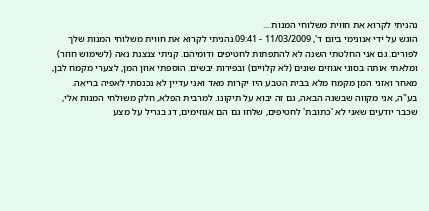נהניתי לקרוא את חווית משלוחי המנות ...
הוגש על ידי אנונימי ביום ד', 11/03/2009 - 09:41.נהניתי לקרוא את חווית משלוחי המנות שלך לפורים. גם אני החלטתי השנה לא להתפתות לחטיפים ודומיהם. קניתי צנצנת נאה (לשימוש חוזר) ומלאתי אותה בסוגי אגוזים שונים (לא קלויים) ובפירות יבשים. הוספתי אוזן המן, לצערי מקמח לבן, מאחר ואזני המן מקמח מלא בבית הטבע היו יקרות מאד ואני עדיין לא נכנסתי לאפיה בריאה. בע"ה, אני מקווה שבשנה הבאה, גם זה יבוא על תיקונו. למרבית הפלא, חלק משולחי המנות אלי, שכבר יודעים שאני לא 'כתובת' לחטיפים, שלחו גם הם אגוזימים, דג בגריל על מצע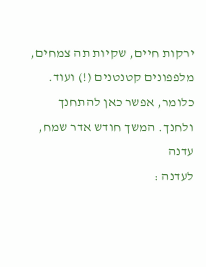ירקות חיים, שקיות תה צמחים, מלפפונים קטנטנים (!) ועוד. כלומר, אפשר כאן להתחנך ולחנך. המשך חודש אדר שמח, עדנה
לעדנה :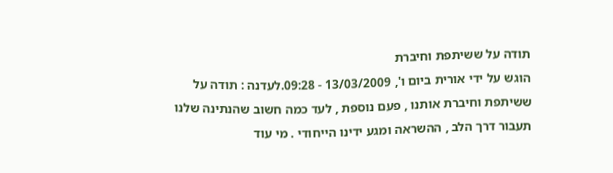תודה על ששיתפת וחיברת
הוגש על ידי אורית ביום ו', 13/03/2009 - 09:28.לעדנה : תודה על ששיתפת וחיברת אותנו , פעם נוספת , לעד כמה חשוב שהנתינה שלנו תעבור דרך הלב , ההשראה ומגע ידינו הייחודי . מי עוד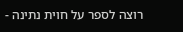רוצה לספר על חוית נתינה -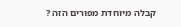קבלה מיוחדת מפורים הזה ?